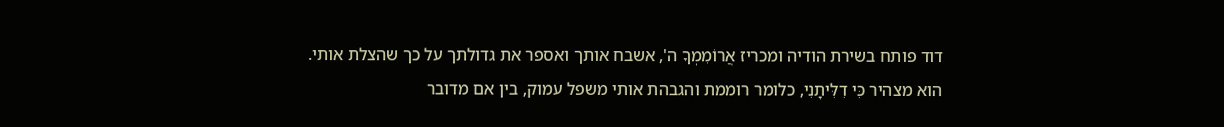דוד פותח בשירת הודיה ומכריז אֲרוֹמִמְךָ ה', אשבח אותך ואספר את גדולתך על כך שהצלת אותי. הוא מצהיר כִּי דִלִּיתָנִי, כלומר רוממת והגבהת אותי משפל עמוק, בין אם מדובר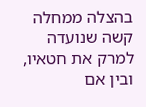בהצלה ממחלה קשה שנועדה למרק את חטאיו, ובין אם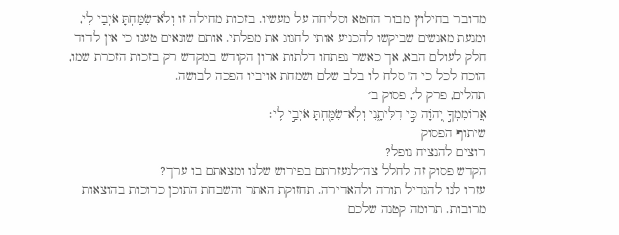מדובר בחילוץ מבור החטא וסליחה על מעשיו. בזכות מחילה זו וְלֹא־שִׂמַּחְתָּ אֹיְבַי לִי, ומנעת מאנשים שביקשו להכניע אותי לחגוג את מפלתי. אותם שונאים טענו כי אין לדוד חלק לעולם הבא, אך כאשר נפתחו דלתות ארון הקודש במקדש רק בזכות הזכרת שמו, הוכח לכל כי ה' סלח לו בלב שלם ושמחת אויביו הפכה לבושה.
תהלים, פרק ל׳, פסוק ב׳
אֲרוֹמִמְךָ֣ יְ֭הֹוָה כִּ֣י דִלִּיתָ֑נִי וְלֹֽא־שִׂמַּ֖חְתָּ אֹיְבַ֣י לִֽי׃
שיתוף הפסוק
רוצים להנציח נופל?
הקדש פסוק זה לחלל צה״לנעזרתם בפירוש שלנו ומצאתם בו ערך?
עזרו לנו להגדיל תורה ולהאדירה. תחזוקת האתר והשבחת התוכן כרוכות בהוצאות מרובות. תרומה קטנה שלכם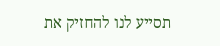תסייע לנו להחזיק את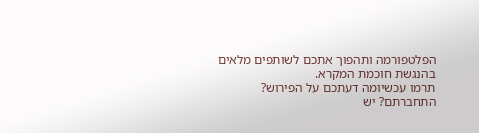הפלטפורמה ותהפוך אתכם לשותפים מלאים בהנגשת חוכמת המקרא.
תרמו עכשיומה דעתכם על הפירוש?
התחברתם? יש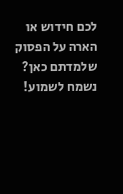לכם חידוש או הארה על הפסוק שלמדתם כאן? נשמח לשמוע!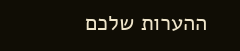ההערות שלכם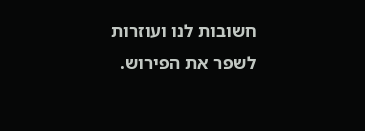חשובות לנו ועוזרות לשפר את הפירוש.